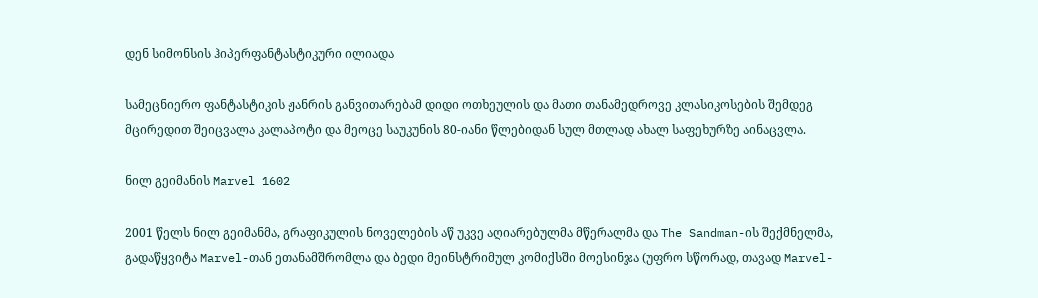დენ სიმონსის ჰიპერფანტასტიკური ილიადა

სამეცნიერო ფანტასტიკის ჟანრის განვითარებამ დიდი ოთხეულის და მათი თანამედროვე კლასიკოსების შემდეგ მცირედით შეიცვალა კალაპოტი და მეოცე საუკუნის 80-იანი წლებიდან სულ მთლად ახალ საფეხურზე აინაცვლა.

ნილ გეიმანის Marvel 1602

2001 წელს ნილ გეიმანმა, გრაფიკულის ნოველების აწ უკვე აღიარებულმა მწერალმა და The Sandman-ის შექმნელმა, გადაწყვიტა Marvel-თან ეთანამშრომლა და ბედი მეინსტრიმულ კომიქსში მოესინჯა (უფრო სწორად, თავად Marvel-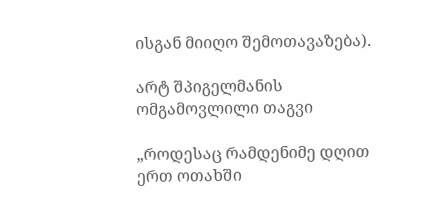ისგან მიიღო შემოთავაზება).

არტ შპიგელმანის ომგამოვლილი თაგვი

„როდესაც რამდენიმე დღით ერთ ოთახში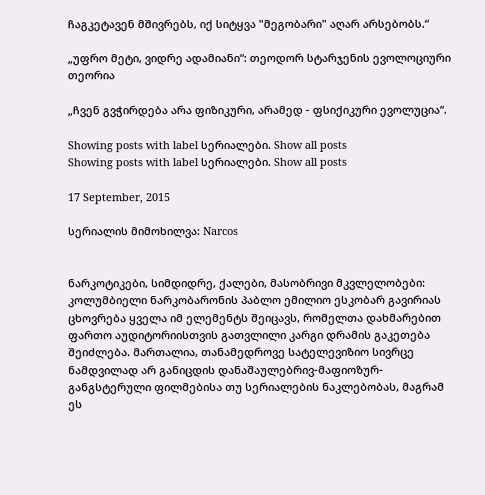ჩაგკეტავენ მშივრებს, იქ სიტყვა "მეგობარი" აღარ არსებობს.“

„უფრო მეტი, ვიდრე ადამიანი“: თეოდორ სტარჯენის ევოლოციური თეორია

„ჩვენ გვჭირდება არა ფიზიკური, არამედ - ფსიქიკური ევოლუცია“.

Showing posts with label სერიალები. Show all posts
Showing posts with label სერიალები. Show all posts

17 September, 2015

სერიალის მიმოხილვა: Narcos


ნარკოტიკები, სიმდიდრე, ქალები, მასობრივი მკვლელობები: კოლუმბიელი ნარკობარონის პაბლო ემილიო ესკობარ გავირიას ცხოვრება ყველა იმ ელემენტს შეიცავს, რომელთა დახმარებით ფართო აუდიტორიისთვის გათვლილი კარგი დრამის გაკეთება შეიძლება. მართალია, თანამედროვე სატელევიზიო სივრცე ნამდვილად არ განიცდის დანაშაულებრივ-მაფიოზურ-განგსტერული ფილმებისა თუ სერიალების ნაკლებობას, მაგრამ ეს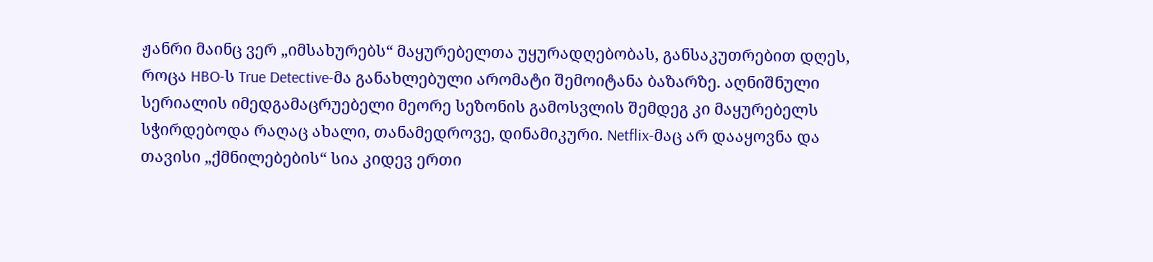ჟანრი მაინც ვერ „იმსახურებს“ მაყურებელთა უყურადღებობას, განსაკუთრებით დღეს, როცა HBO-ს True Detective-მა განახლებული არომატი შემოიტანა ბაზარზე. აღნიშნული სერიალის იმედგამაცრუებელი მეორე სეზონის გამოსვლის შემდეგ კი მაყურებელს სჭირდებოდა რაღაც ახალი, თანამედროვე, დინამიკური. Netflix-მაც არ დააყოვნა და თავისი „ქმნილებების“ სია კიდევ ერთი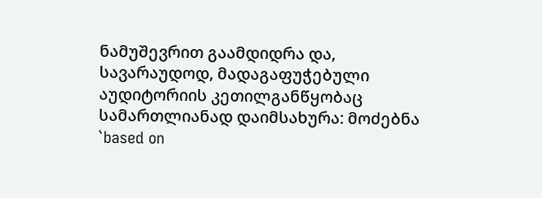ნამუშევრით გაამდიდრა და, სავარაუდოდ, მადაგაფუჭებული აუდიტორიის კეთილგანწყობაც სამართლიანად დაიმსახურა: მოძებნა `based on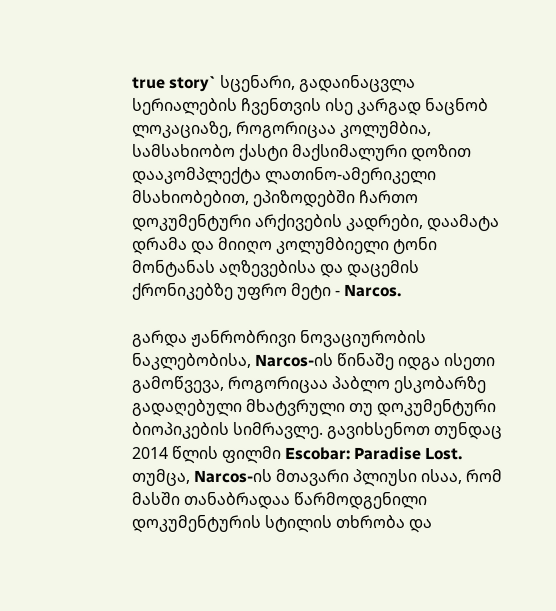true story` სცენარი, გადაინაცვლა სერიალების ჩვენთვის ისე კარგად ნაცნობ ლოკაციაზე, როგორიცაა კოლუმბია, სამსახიობო ქასტი მაქსიმალური დოზით დააკომპლექტა ლათინო-ამერიკელი მსახიობებით, ეპიზოდებში ჩართო დოკუმენტური არქივების კადრები, დაამატა დრამა და მიიღო კოლუმბიელი ტონი მონტანას აღზევებისა და დაცემის ქრონიკებზე უფრო მეტი - Narcos.

გარდა ჟანრობრივი ნოვაციურობის ნაკლებობისა, Narcos-ის წინაშე იდგა ისეთი გამოწვევა, როგორიცაა პაბლო ესკობარზე გადაღებული მხატვრული თუ დოკუმენტური ბიოპიკების სიმრავლე. გავიხსენოთ თუნდაც 2014 წლის ფილმი Escobar: Paradise Lost. თუმცა, Narcos-ის მთავარი პლიუსი ისაა, რომ მასში თანაბრადაა წარმოდგენილი დოკუმენტურის სტილის თხრობა და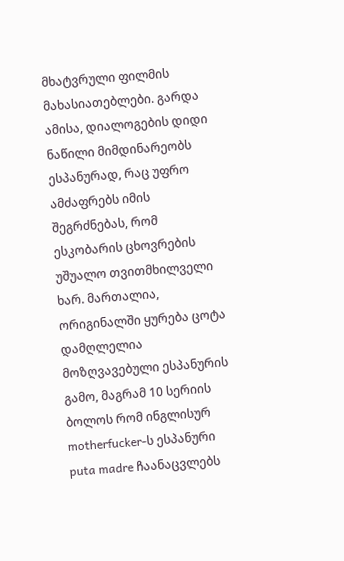მხატვრული ფილმის მახასიათებლები. გარდა ამისა, დიალოგების დიდი ნაწილი მიმდინარეობს ესპანურად, რაც უფრო ამძაფრებს იმის შეგრძნებას, რომ ესკობარის ცხოვრების უშუალო თვითმხილველი ხარ. მართალია, ორიგინალში ყურება ცოტა დამღლელია მოზღვავებული ესპანურის გამო, მაგრამ 10 სერიის ბოლოს რომ ინგლისურ motherfucker-ს ესპანური puta madre ჩაანაცვლებს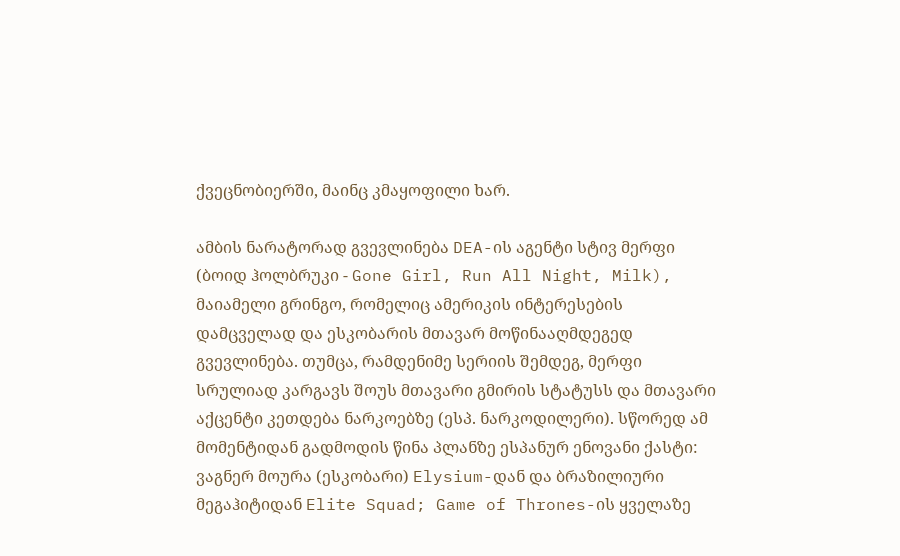ქვეცნობიერში, მაინც კმაყოფილი ხარ.

ამბის ნარატორად გვევლინება DEA-ის აგენტი სტივ მერფი (ბოიდ ჰოლბრუკი - Gone Girl, Run All Night, Milk), მაიამელი გრინგო, რომელიც ამერიკის ინტერესების დამცველად და ესკობარის მთავარ მოწინააღმდეგედ გვევლინება. თუმცა, რამდენიმე სერიის შემდეგ, მერფი სრულიად კარგავს შოუს მთავარი გმირის სტატუსს და მთავარი აქცენტი კეთდება ნარკოებზე (ესპ. ნარკოდილერი). სწორედ ამ მომენტიდან გადმოდის წინა პლანზე ესპანურ ენოვანი ქასტი: ვაგნერ მოურა (ესკობარი) Elysium-დან და ბრაზილიური მეგაჰიტიდან Elite Squad; Game of Thrones-ის ყველაზე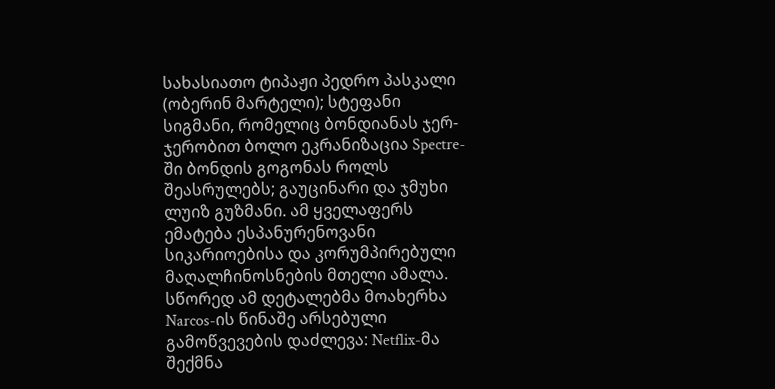სახასიათო ტიპაჟი პედრო პასკალი (ობერინ მარტელი); სტეფანი სიგმანი, რომელიც ბონდიანას ჯერ-ჯერობით ბოლო ეკრანიზაცია Spectre-ში ბონდის გოგონას როლს შეასრულებს; გაუცინარი და ჯმუხი ლუიზ გუზმანი. ამ ყველაფერს ემატება ესპანურენოვანი სიკარიოებისა და კორუმპირებული მაღალჩინოსნების მთელი ამალა. სწორედ ამ დეტალებმა მოახერხა Narcos-ის წინაშე არსებული გამოწვევების დაძლევა: Netflix-მა შექმნა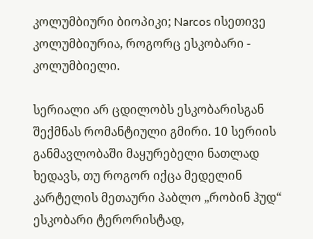კოლუმბიური ბიოპიკი; Narcos ისეთივე კოლუმბიურია, როგორც ესკობარი - კოლუმბიელი.

სერიალი არ ცდილობს ესკობარისგან შექმნას რომანტიული გმირი. 10 სერიის განმავლობაში მაყურებელი ნათლად ხედავს, თუ როგორ იქცა მედელინ კარტელის მეთაური პაბლო „რობინ ჰუდ“ ესკობარი ტერორისტად,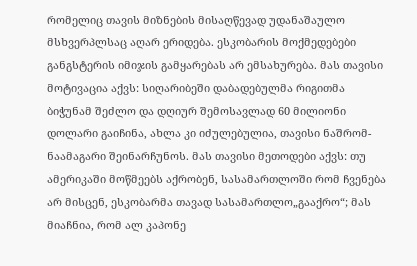რომელიც თავის მიზნების მისაღწევად უდანაშაულო მსხვერპლსაც აღარ ერიდება. ესკობარის მოქმედებები განგსტერის იმიჯის გამყარებას არ ემსახურება. მას თავისი მოტივაცია აქვს: სიღარიბეში დაბადებულმა რიგითმა ბიჭუნამ შეძლო და დღიურ შემოსავლად 60 მილიონი დოლარი გაიჩინა, ახლა კი იძულებულია, თავისი ნაშრომ-ნაამაგარი შეინარჩუნოს. მას თავისი მეთოდები აქვს: თუ ამერიკაში მოწმეებს აქრობენ, სასამართლოში რომ ჩვენება არ მისცენ, ესკობარმა თავად სასამართლო„გააქრო“; მას მიაჩნია, რომ ალ კაპონე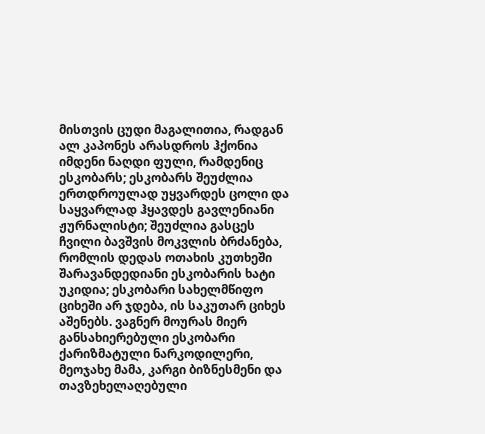მისთვის ცუდი მაგალითია, რადგან ალ კაპონეს არასდროს ჰქონია იმდენი ნაღდი ფული, რამდენიც ესკობარს; ესკობარს შეუძლია ერთდროულად უყვარდეს ცოლი და საყვარლად ჰყავდეს გავლენიანი ჟურნალისტი; შეუძლია გასცეს ჩვილი ბავშვის მოკვლის ბრძანება, რომლის დედას ოთახის კუთხეში შარავანდედიანი ესკობარის ხატი უკიდია; ესკობარი სახელმწიფო ციხეში არ ჯდება, ის საკუთარ ციხეს აშენებს. ვაგნერ მოურას მიერ განსახიერებული ესკობარი ქარიზმატული ნარკოდილერი, მეოჯახე მამა, კარგი ბიზნესმენი და თავზეხელაღებული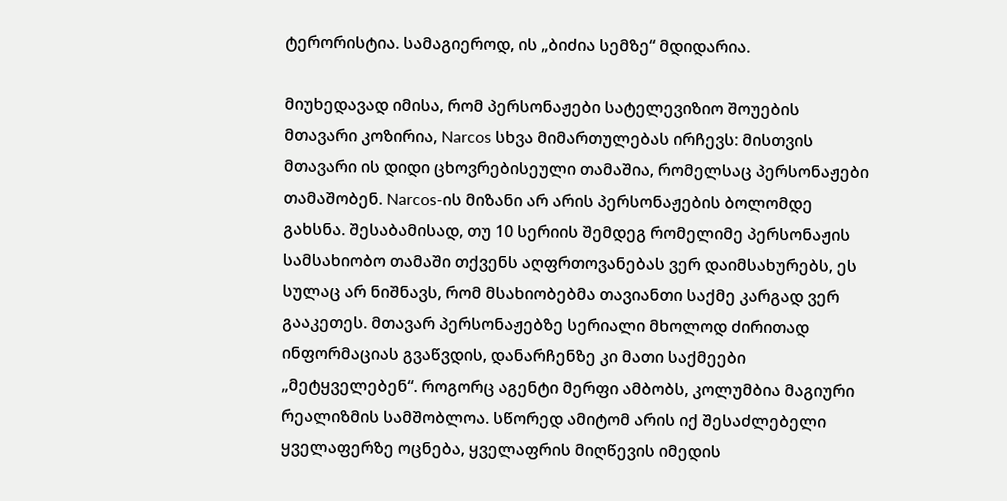ტერორისტია. სამაგიეროდ, ის „ბიძია სემზე“ მდიდარია.

მიუხედავად იმისა, რომ პერსონაჟები სატელევიზიო შოუების მთავარი კოზირია, Narcos სხვა მიმართულებას ირჩევს: მისთვის მთავარი ის დიდი ცხოვრებისეული თამაშია, რომელსაც პერსონაჟები თამაშობენ. Narcos-ის მიზანი არ არის პერსონაჟების ბოლომდე გახსნა. შესაბამისად, თუ 10 სერიის შემდეგ რომელიმე პერსონაჟის სამსახიობო თამაში თქვენს აღფრთოვანებას ვერ დაიმსახურებს, ეს სულაც არ ნიშნავს, რომ მსახიობებმა თავიანთი საქმე კარგად ვერ გააკეთეს. მთავარ პერსონაჟებზე სერიალი მხოლოდ ძირითად ინფორმაციას გვაწვდის, დანარჩენზე კი მათი საქმეები „მეტყველებენ“. როგორც აგენტი მერფი ამბობს, კოლუმბია მაგიური რეალიზმის სამშობლოა. სწორედ ამიტომ არის იქ შესაძლებელი ყველაფერზე ოცნება, ყველაფრის მიღწევის იმედის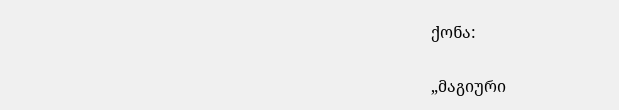ქონა:

„მაგიური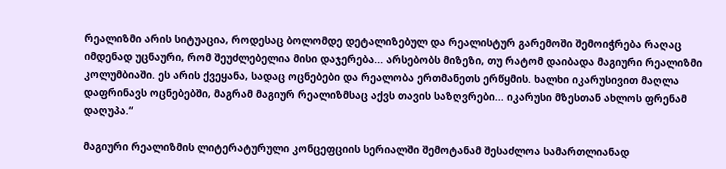რეალიზმი არის სიტუაცია, როდესაც ბოლომდე დეტალიზებულ და რეალისტურ გარემოში შემოიჭრება რაღაც იმდენად უცნაური, რომ შეუძლებელია მისი დაჯერება... არსებობს მიზეზი, თუ რატომ დაიბადა მაგიური რეალიზმი კოლუმბიაში. ეს არის ქვეყანა, სადაც ოცნებები და რეალობა ერთმანეთს ერწყმის. ხალხი იკარუსივით მაღლა დაფრინავს ოცნებებში, მაგრამ მაგიურ რეალიზმსაც აქვს თავის საზღვრები... იკარუსი მზესთან ახლოს ფრენამ დაღუპა.“

მაგიური რეალიზმის ლიტერატურული კონცეფციის სერიალში შემოტანამ შესაძლოა სამართლიანად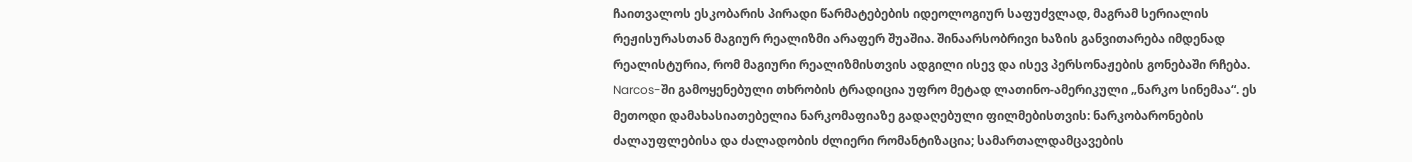ჩაითვალოს ესკობარის პირადი წარმატებების იდეოლოგიურ საფუძვლად, მაგრამ სერიალის რეჟისურასთან მაგიურ რეალიზმი არაფერ შუაშია. შინაარსობრივი ხაზის განვითარება იმდენად რეალისტურია, რომ მაგიური რეალიზმისთვის ადგილი ისევ და ისევ პერსონაჟების გონებაში რჩება. Narcos-ში გამოყენებული თხრობის ტრადიცია უფრო მეტად ლათინო-ამერიკული „ნარკო სინემაა“. ეს მეთოდი დამახასიათებელია ნარკომაფიაზე გადაღებული ფილმებისთვის: ნარკობარონების ძალაუფლებისა და ძალადობის ძლიერი რომანტიზაცია; სამართალდამცავების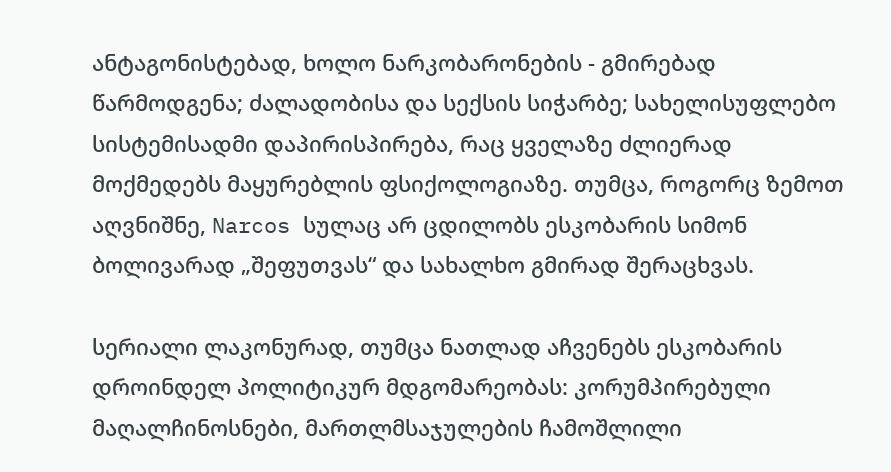ანტაგონისტებად, ხოლო ნარკობარონების - გმირებად წარმოდგენა; ძალადობისა და სექსის სიჭარბე; სახელისუფლებო სისტემისადმი დაპირისპირება, რაც ყველაზე ძლიერად მოქმედებს მაყურებლის ფსიქოლოგიაზე. თუმცა, როგორც ზემოთ აღვნიშნე, Narcos სულაც არ ცდილობს ესკობარის სიმონ ბოლივარად „შეფუთვას“ და სახალხო გმირად შერაცხვას.

სერიალი ლაკონურად, თუმცა ნათლად აჩვენებს ესკობარის დროინდელ პოლიტიკურ მდგომარეობას: კორუმპირებული მაღალჩინოსნები, მართლმსაჯულების ჩამოშლილი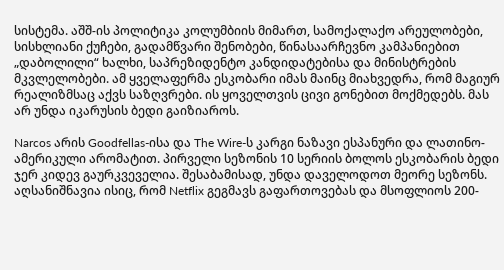სისტემა. აშშ-ის პოლიტიკა კოლუმბიის მიმართ, სამოქალაქო არეულობები, სისხლიანი ქუჩები, გადამწვარი შენობები, წინასაარჩევნო კამპანიებით „დაბოლილი“ ხალხი, საპრეზიდენტო კანდიდატებისა და მინისტრების მკვლელობები. ამ ყველაფერმა ესკობარი იმას მაინც მიახვედრა, რომ მაგიურ რეალიზმსაც აქვს საზღვრები. ის ყოველთვის ცივი გონებით მოქმედებს. მას არ უნდა იკარუსის ბედი გაიზიაროს.

Narcos არის Goodfellas-ისა და The Wire-ს კარგი ნაზავი ესპანური და ლათინო-ამერიკული არომატით. პირველი სეზონის 10 სერიის ბოლოს ესკობარის ბედი ჯერ კიდევ გაურკვეველია. შესაბამისად, უნდა დაველოდოთ მეორე სეზონს. აღსანიშნავია ისიც, რომ Netflix გეგმავს გაფართოვებას და მსოფლიოს 200-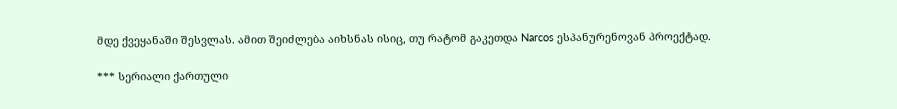მდე ქვეყანაში შესვლას. ამით შეიძლება აიხსნას ისიც, თუ რატომ გაკეთდა Narcos ესპანურენოვან პროექტად.

*** სერიალი ქართული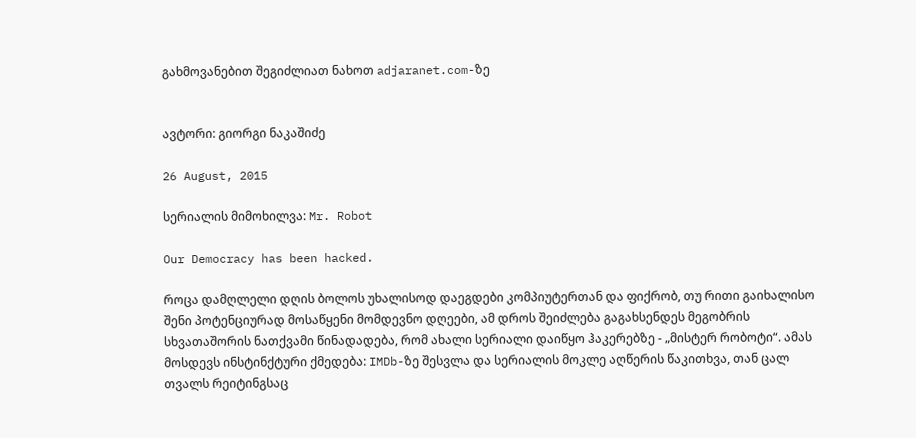გახმოვანებით შეგიძლიათ ნახოთ adjaranet.com-ზე


ავტორი: გიორგი ნაკაშიძე

26 August, 2015

სერიალის მიმოხილვა: Mr. Robot

Our Democracy has been hacked.

როცა დამღლელი დღის ბოლოს უხალისოდ დაეგდები კომპიუტერთან და ფიქრობ, თუ რითი გაიხალისო შენი პოტენციურად მოსაწყენი მომდევნო დღეები, ამ დროს შეიძლება გაგახსენდეს მეგობრის სხვათაშორის ნათქვამი წინადადება, რომ ახალი სერიალი დაიწყო ჰაკერებზე - „მისტერ რობოტი“. ამას მოსდევს ინსტინქტური ქმედება: IMDb-ზე შესვლა და სერიალის მოკლე აღწერის წაკითხვა, თან ცალ თვალს რეიტინგსაც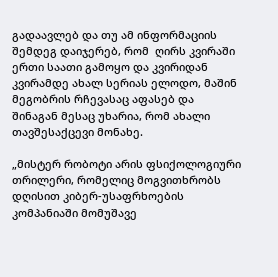გადაავლებ და თუ ამ ინფორმაციის შემდეგ დაიჯერებ, რომ  ღირს კვირაში ერთი საათი გამოყო და კვირიდან კვირამდე ახალ სერიას ელოდო, მაშინ მეგობრის რჩევასაც აფასებ და შინაგან მესაც უხარია, რომ ახალი თავშესაქცევი მონახე.

„მისტერ რობოტი არის ფსიქოლოგიური თრილერი, რომელიც მოგვითხრობს დღისით კიბერ-უსაფრხოების კომპანიაში მომუშავე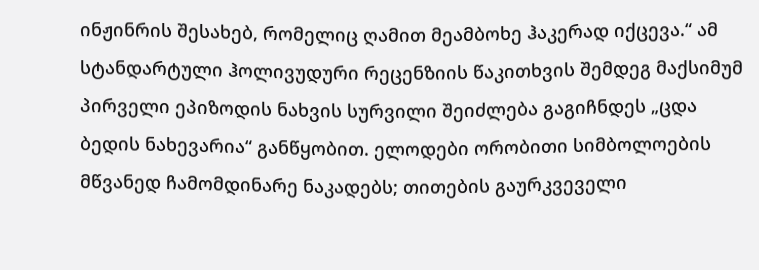ინჟინრის შესახებ, რომელიც ღამით მეამბოხე ჰაკერად იქცევა.“ ამ სტანდარტული ჰოლივუდური რეცენზიის წაკითხვის შემდეგ მაქსიმუმ პირველი ეპიზოდის ნახვის სურვილი შეიძლება გაგიჩნდეს „ცდა ბედის ნახევარია“ განწყობით. ელოდები ორობითი სიმბოლოების მწვანედ ჩამომდინარე ნაკადებს; თითების გაურკვეველი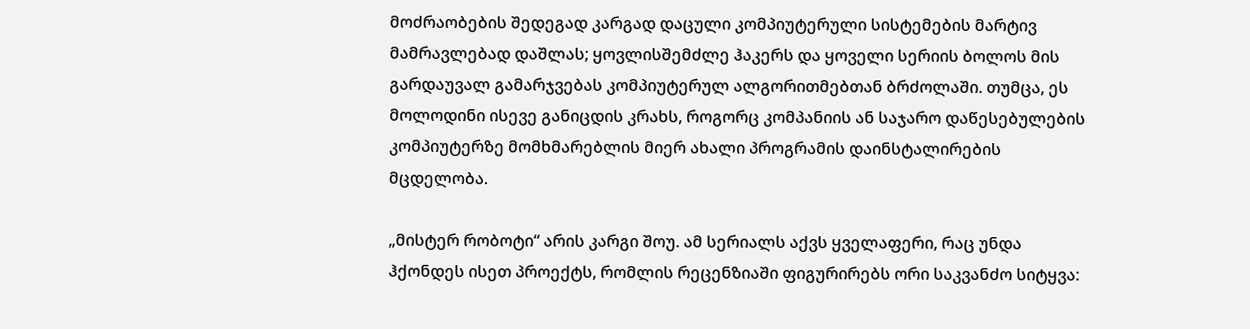მოძრაობების შედეგად კარგად დაცული კომპიუტერული სისტემების მარტივ მამრავლებად დაშლას; ყოვლისშემძლე ჰაკერს და ყოველი სერიის ბოლოს მის გარდაუვალ გამარჯვებას კომპიუტერულ ალგორითმებთან ბრძოლაში. თუმცა, ეს მოლოდინი ისევე განიცდის კრახს, როგორც კომპანიის ან საჯარო დაწესებულების კომპიუტერზე მომხმარებლის მიერ ახალი პროგრამის დაინსტალირების მცდელობა.

„მისტერ რობოტი“ არის კარგი შოუ. ამ სერიალს აქვს ყველაფერი, რაც უნდა ჰქონდეს ისეთ პროექტს, რომლის რეცენზიაში ფიგურირებს ორი საკვანძო სიტყვა: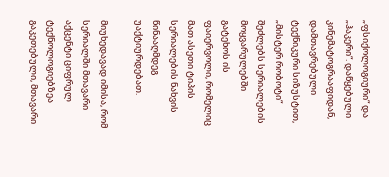„ფსიქოლოგიური“ და „ჰაკერი“. დაწყებული კინემატოგრააფიდან, დამთავრებული ტექნიკური სიზუსტით, „მისტერ რობოტი“ შეძლებს სერიალების მოყვარულებში გატეხოს ის ფაიერვოლი, რომელიც მათ ასეთი ტიპის სერიალების ნახვის წინააღმდეგ უაქტიურდებათ.

მიუხედავად იმისა, რომ სერიალში მთავარი აქცენტი ციფრულ ტექნოლოგიებზეა გაკეთებული, მთავარი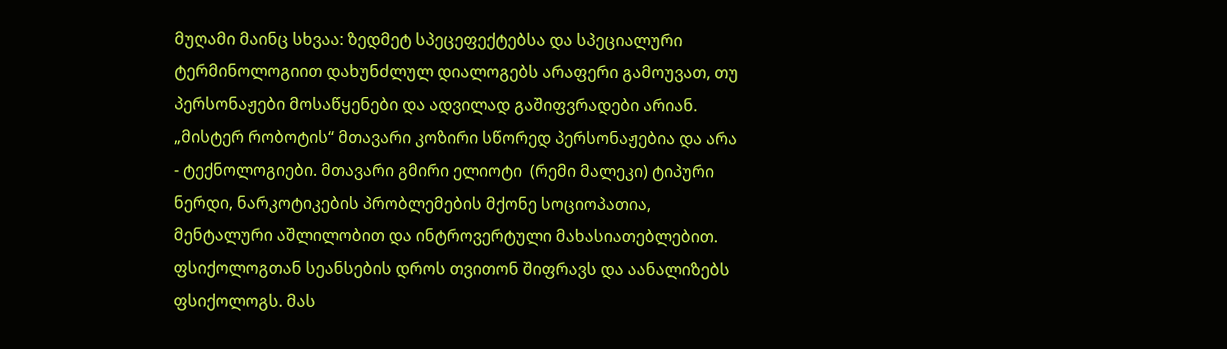მუღამი მაინც სხვაა: ზედმეტ სპეცეფექტებსა და სპეციალური ტერმინოლოგიით დახუნძლულ დიალოგებს არაფერი გამოუვათ, თუ პერსონაჟები მოსაწყენები და ადვილად გაშიფვრადები არიან. „მისტერ რობოტის“ მთავარი კოზირი სწორედ პერსონაჟებია და არა - ტექნოლოგიები. მთავარი გმირი ელიოტი  (რემი მალეკი) ტიპური ნერდი, ნარკოტიკების პრობლემების მქონე სოციოპათია, მენტალური აშლილობით და ინტროვერტული მახასიათებლებით. ფსიქოლოგთან სეანსების დროს თვითონ შიფრავს და აანალიზებს ფსიქოლოგს. მას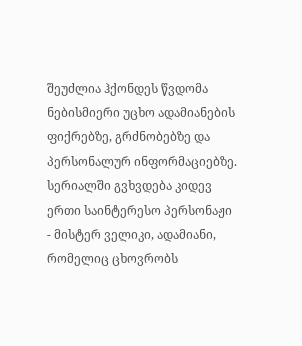შეუძლია ჰქონდეს წვდომა ნებისმიერი უცხო ადამიანების ფიქრებზე, გრძნობებზე და პერსონალურ ინფორმაციებზე. სერიალში გვხვდება კიდევ ერთი საინტერესო პერსონაჟი - მისტერ ველიკი, ადამიანი, რომელიც ცხოვრობს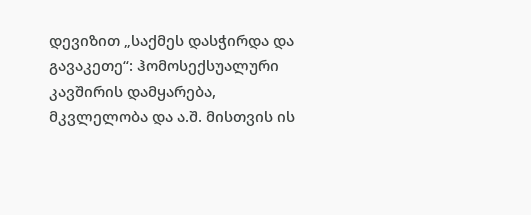დევიზით „საქმეს დასჭირდა და გავაკეთე“: ჰომოსექსუალური კავშირის დამყარება, მკვლელობა და ა.შ. მისთვის ის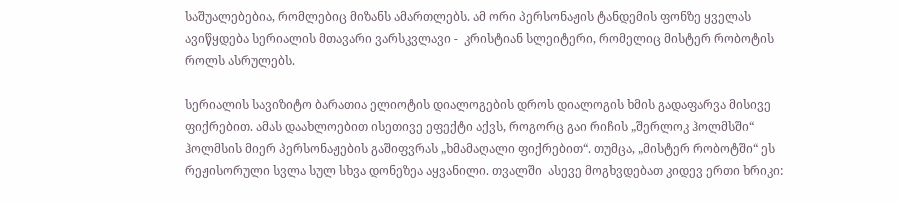საშუალებებია, რომლებიც მიზანს ამართლებს. ამ ორი პერსონაჟის ტანდემის ფონზე ყველას ავიწყდება სერიალის მთავარი ვარსკვლავი -  კრისტიან სლეიტერი, რომელიც მისტერ რობოტის როლს ასრულებს.

სერიალის სავიზიტო ბარათია ელიოტის დიალოგების დროს დიალოგის ხმის გადაფარვა მისივე ფიქრებით. ამას დაახლოებით ისეთივე ეფექტი აქვს, როგორც გაი რიჩის „შერლოკ ჰოლმსში“ ჰოლმსის მიერ პერსონაჟების გაშიფვრას „ხმამაღალი ფიქრებით“. თუმცა, „მისტერ რობოტში“ ეს რეჟისორული სვლა სულ სხვა დონეზეა აყვანილი. თვალში  ასევე მოგხვდებათ კიდევ ერთი ხრიკი: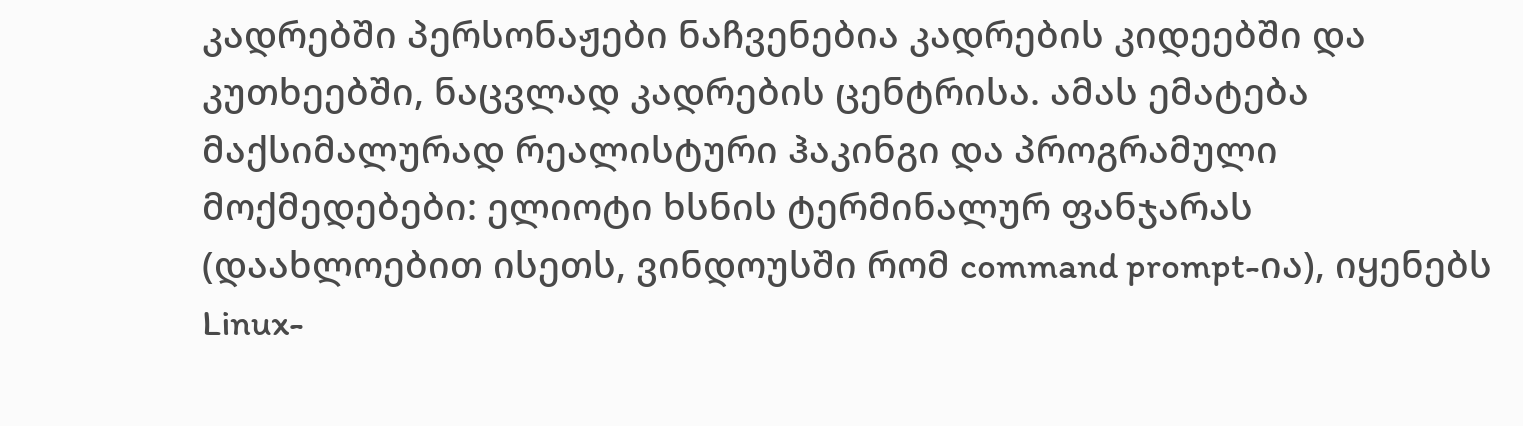კადრებში პერსონაჟები ნაჩვენებია კადრების კიდეებში და კუთხეებში, ნაცვლად კადრების ცენტრისა. ამას ემატება მაქსიმალურად რეალისტური ჰაკინგი და პროგრამული მოქმედებები: ელიოტი ხსნის ტერმინალურ ფანჯარას (დაახლოებით ისეთს, ვინდოუსში რომ command prompt-ია), იყენებს Linux-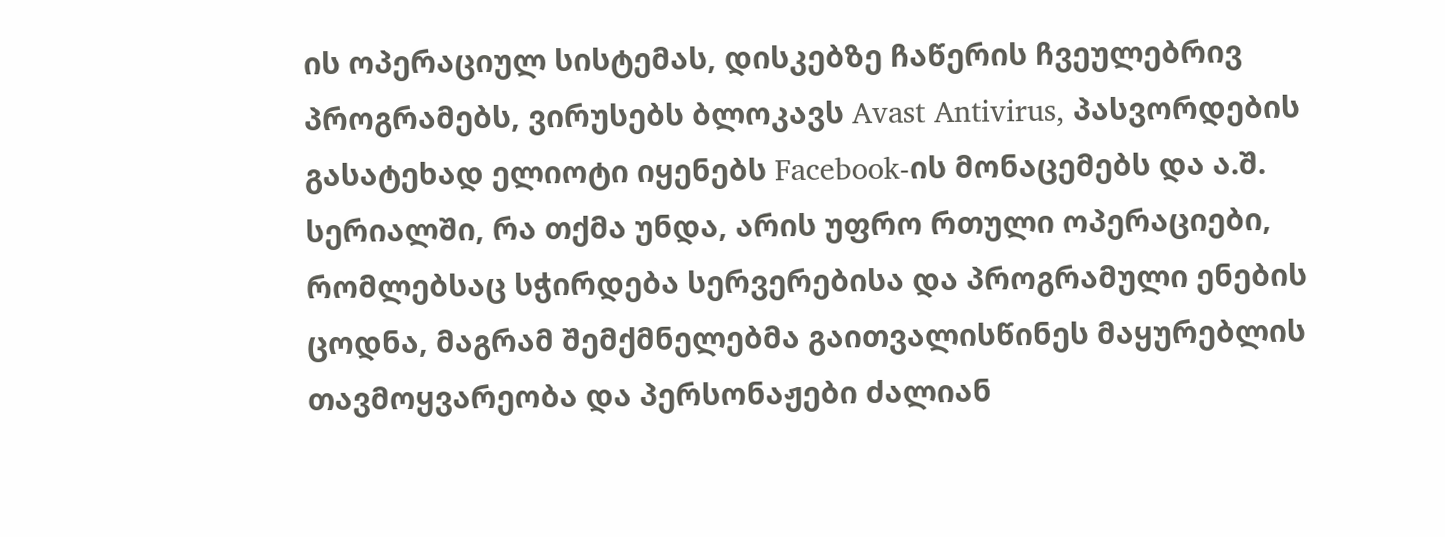ის ოპერაციულ სისტემას, დისკებზე ჩაწერის ჩვეულებრივ პროგრამებს, ვირუსებს ბლოკავს Avast Antivirus, პასვორდების გასატეხად ელიოტი იყენებს Facebook-ის მონაცემებს და ა.შ. სერიალში, რა თქმა უნდა, არის უფრო რთული ოპერაციები, რომლებსაც სჭირდება სერვერებისა და პროგრამული ენების ცოდნა, მაგრამ შემქმნელებმა გაითვალისწინეს მაყურებლის თავმოყვარეობა და პერსონაჟები ძალიან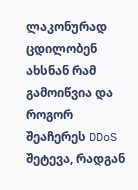ლაკონურად ცდილობენ ახსნან რამ გამოიწვია და როგორ შეაჩერეს DDoS შეტევა, რადგან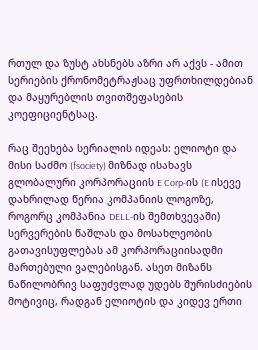რთულ და ზუსტ ახსნებს აზრი არ აქვს - ამით სერიების ქრონომეტრაჟსაც უფრთხილდებიან და მაყურებლის თვითშეფასების კოეფიციენტსაც.

რაც შეეხება სერიალის იდეას: ელიოტი და მისი საძმო (fsociety) მიზნად ისახავს გლობალური კორპორაციის E Corp-ის (E ისევე დახრილად წერია კომპანიის ლოგოზე, როგორც კომპანია DELL-ის შემთხვევაში) სერვერების წაშლას და მოსახლეობის გათავისუფლებას ამ კორპორაციისადმი მართებული ვალებისგან. ასეთ მიზანს ნაწილობრივ საფუძვლად უდებს შურისძიების მოტივიც, რადგან ელიოტის და კიდევ ერთი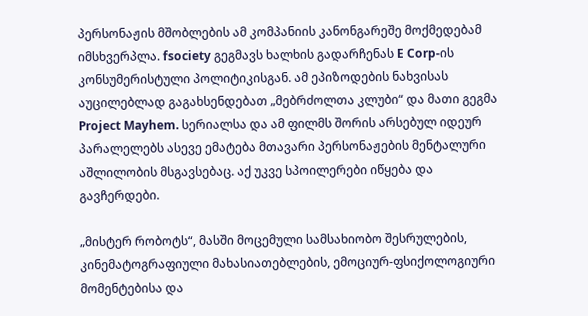პერსონაჟის მშობლების ამ კომპანიის კანონგარეშე მოქმედებამ იმსხვერპლა. fsociety გეგმავს ხალხის გადარჩენას E Corp-ის კონსუმერისტული პოლიტიკისგან. ამ ეპიზოდების ნახვისას აუცილებლად გაგახსენდებათ „მებრძოლთა კლუბი“ და მათი გეგმა Project Mayhem. სერიალსა და ამ ფილმს შორის არსებულ იდეურ პარალელებს ასევე ემატება მთავარი პერსონაჟების მენტალური აშლილობის მსგავსებაც. აქ უკვე სპოილერები იწყება და გავჩერდები.

„მისტერ რობოტს“, მასში მოცემული სამსახიობო შესრულების, კინემატოგრაფიული მახასიათებლების, ემოციურ-ფსიქოლოგიური მომენტებისა და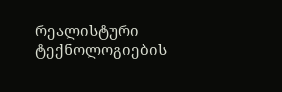რეალისტური ტექნოლოგიების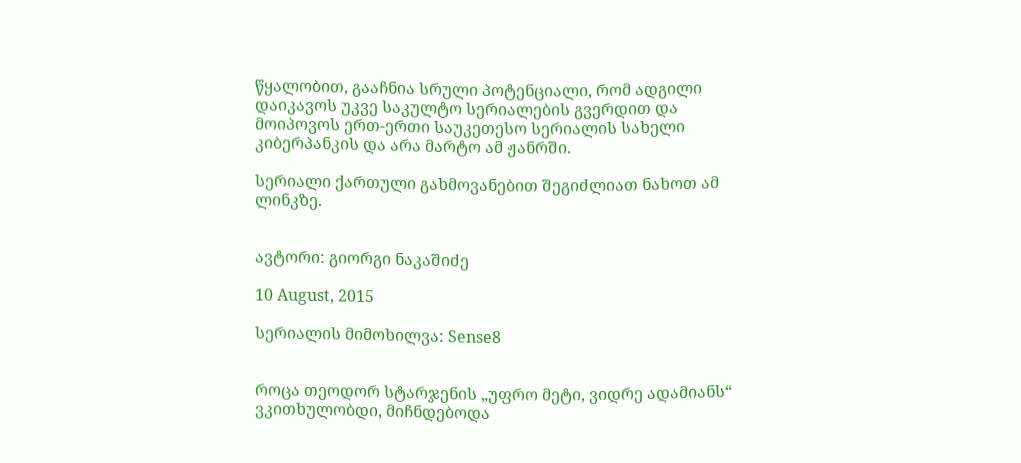წყალობით, გააჩნია სრული პოტენციალი, რომ ადგილი დაიკავოს უკვე საკულტო სერიალების გვერდით და მოიპოვოს ერთ-ერთი საუკეთესო სერიალის სახელი კიბერპანკის და არა მარტო ამ ჟანრში.

სერიალი ქართული გახმოვანებით შეგიძლიათ ნახოთ ამ ლინკზე.


ავტორი: გიორგი ნაკაშიძე

10 August, 2015

სერიალის მიმოხილვა: Sense8


როცა თეოდორ სტარჯენის „უფრო მეტი, ვიდრე ადამიანს“ ვკითხულობდი, მიჩნდებოდა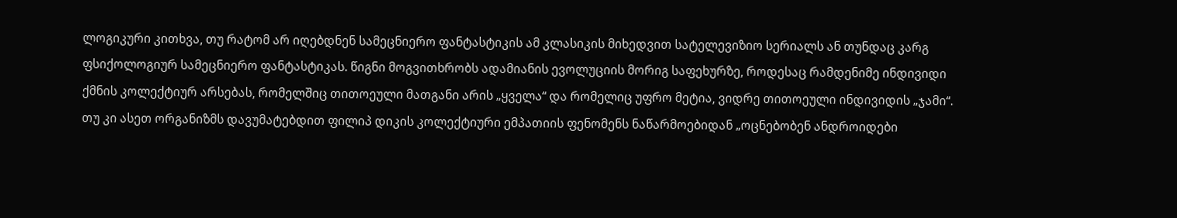ლოგიკური კითხვა, თუ რატომ არ იღებდნენ სამეცნიერო ფანტასტიკის ამ კლასიკის მიხედვით სატელევიზიო სერიალს ან თუნდაც კარგ ფსიქოლოგიურ სამეცნიერო ფანტასტიკას. წიგნი მოგვითხრობს ადამიანის ევოლუციის მორიგ საფეხურზე, როდესაც რამდენიმე ინდივიდი ქმნის კოლექტიურ არსებას, რომელშიც თითოეული მათგანი არის „ყველა“ და რომელიც უფრო მეტია, ვიდრე თითოეული ინდივიდის „ჯამი“. თუ კი ასეთ ორგანიზმს დავუმატებდით ფილიპ დიკის კოლექტიური ემპათიის ფენომენს ნაწარმოებიდან „ოცნებობენ ანდროიდები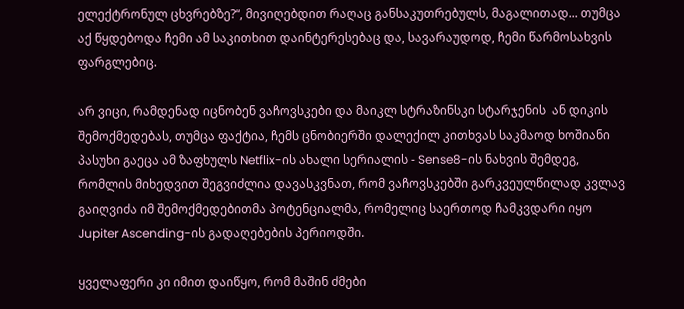ელექტრონულ ცხვრებზე?“, მივიღებდით რაღაც განსაკუთრებულს, მაგალითად... თუმცა აქ წყდებოდა ჩემი ამ საკითხით დაინტერესებაც და, სავარაუდოდ, ჩემი წარმოსახვის ფარგლებიც.

არ ვიცი, რამდენად იცნობენ ვაჩოვსკები და მაიკლ სტრაზინსკი სტარჯენის  ან დიკის შემოქმედებას, თუმცა ფაქტია, ჩემს ცნობიერში დალექილ კითხვას საკმაოდ ხოშიანი პასუხი გაეცა ამ ზაფხულს Netflix-ის ახალი სერიალის - Sense8-ის ნახვის შემდეგ, რომლის მიხედვით შეგვიძლია დავასკვნათ, რომ ვაჩოვსკებში გარკვეულწილად კვლავ გაიღვიძა იმ შემოქმედებითმა პოტენციალმა, რომელიც საერთოდ ჩამკვდარი იყო Jupiter Ascending-ის გადაღებების პერიოდში.

ყველაფერი კი იმით დაიწყო, რომ მაშინ ძმები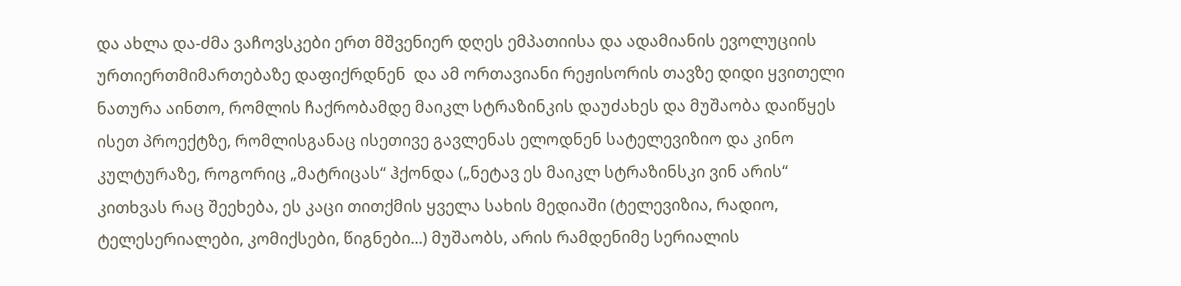და ახლა და-ძმა ვაჩოვსკები ერთ მშვენიერ დღეს ემპათიისა და ადამიანის ევოლუციის ურთიერთმიმართებაზე დაფიქრდნენ  და ამ ორთავიანი რეჟისორის თავზე დიდი ყვითელი ნათურა აინთო, რომლის ჩაქრობამდე მაიკლ სტრაზინკის დაუძახეს და მუშაობა დაიწყეს ისეთ პროექტზე, რომლისგანაც ისეთივე გავლენას ელოდნენ სატელევიზიო და კინო კულტურაზე, როგორიც „მატრიცას“ ჰქონდა („ნეტავ ეს მაიკლ სტრაზინსკი ვინ არის“ კითხვას რაც შეეხება, ეს კაცი თითქმის ყველა სახის მედიაში (ტელევიზია, რადიო, ტელესერიალები, კომიქსები, წიგნები...) მუშაობს, არის რამდენიმე სერიალის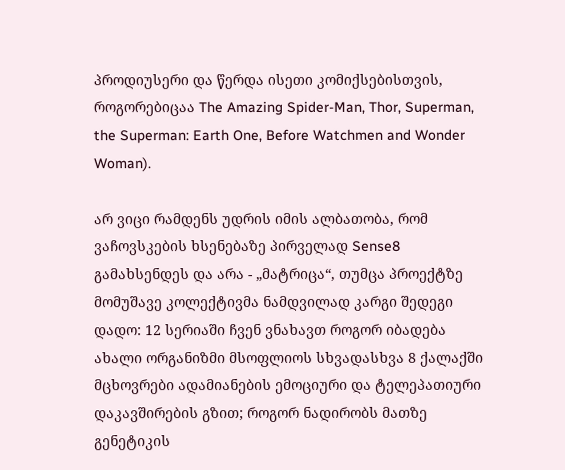პროდიუსერი და წერდა ისეთი კომიქსებისთვის, როგორებიცაა The Amazing Spider-Man, Thor, Superman, the Superman: Earth One, Before Watchmen and Wonder Woman).

არ ვიცი რამდენს უდრის იმის ალბათობა, რომ ვაჩოვსკების ხსენებაზე პირველად Sense8 გამახსენდეს და არა - „მატრიცა“, თუმცა პროექტზე მომუშავე კოლექტივმა ნამდვილად კარგი შედეგი დადო: 12 სერიაში ჩვენ ვნახავთ როგორ იბადება ახალი ორგანიზმი მსოფლიოს სხვადასხვა 8 ქალაქში მცხოვრები ადამიანების ემოციური და ტელეპათიური დაკავშირების გზით; როგორ ნადირობს მათზე გენეტიკის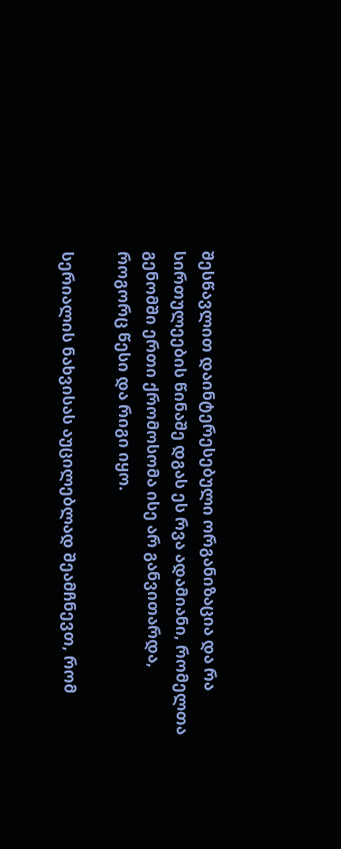შესწავლით დაინტერესებული ორგანიზაცია და რა სირთულეების წინაშე დგას ეს რვა ადამიანი, რომელთა გენომში ერთი ქრომოსომა ისე არ განვითარდა, როგორც წესი და რიგი იყო.

სერიალის ნახვისას აუცილებლად შეამჩნევთ, რომ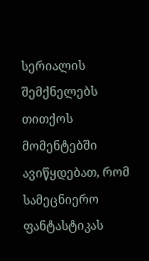სერიალის შემქნელებს თითქოს მომენტებში ავიწყდებათ, რომ სამეცნიერო ფანტასტიკას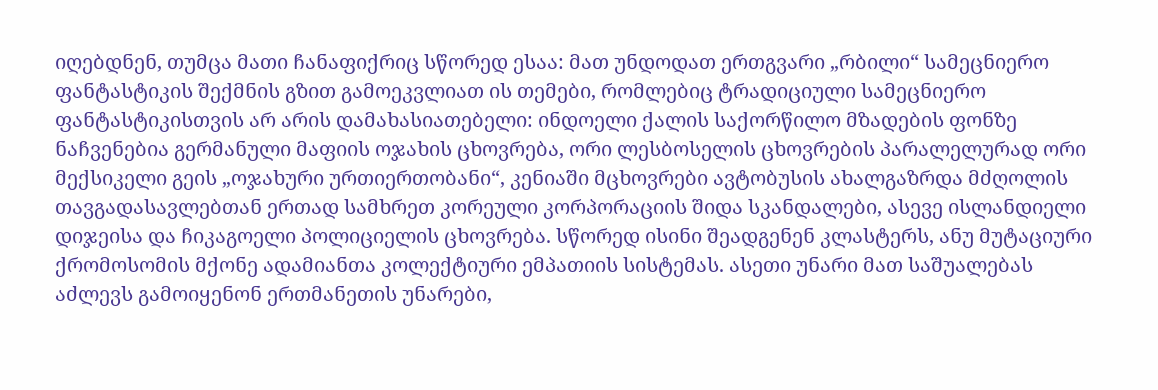იღებდნენ, თუმცა მათი ჩანაფიქრიც სწორედ ესაა: მათ უნდოდათ ერთგვარი „რბილი“ სამეცნიერო ფანტასტიკის შექმნის გზით გამოეკვლიათ ის თემები, რომლებიც ტრადიციული სამეცნიერო ფანტასტიკისთვის არ არის დამახასიათებელი: ინდოელი ქალის საქორწილო მზადების ფონზე ნაჩვენებია გერმანული მაფიის ოჯახის ცხოვრება, ორი ლესბოსელის ცხოვრების პარალელურად ორი მექსიკელი გეის „ოჯახური ურთიერთობანი“, კენიაში მცხოვრები ავტობუსის ახალგაზრდა მძღოლის თავგადასავლებთან ერთად სამხრეთ კორეული კორპორაციის შიდა სკანდალები, ასევე ისლანდიელი დიჯეისა და ჩიკაგოელი პოლიციელის ცხოვრება. სწორედ ისინი შეადგენენ კლასტერს, ანუ მუტაციური ქრომოსომის მქონე ადამიანთა კოლექტიური ემპათიის სისტემას. ასეთი უნარი მათ საშუალებას აძლევს გამოიყენონ ერთმანეთის უნარები,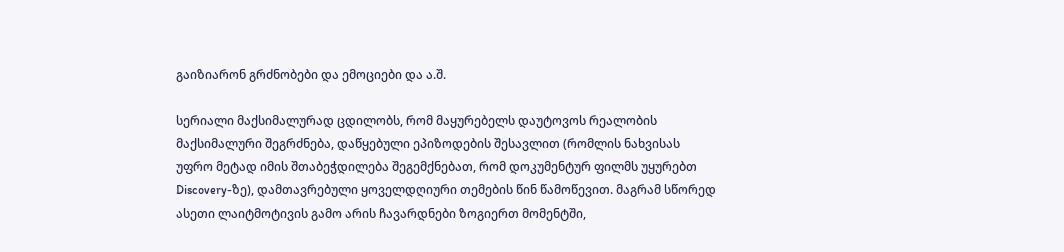გაიზიარონ გრძნობები და ემოციები და ა.შ.

სერიალი მაქსიმალურად ცდილობს, რომ მაყურებელს დაუტოვოს რეალობის მაქსიმალური შეგრძნება, დაწყებული ეპიზოდების შესავლით (რომლის ნახვისას უფრო მეტად იმის შთაბეჭდილება შეგემქნებათ, რომ დოკუმენტურ ფილმს უყურებთ Discovery-ზე), დამთავრებული ყოველდღიური თემების წინ წამოწევით. მაგრამ სწორედ ასეთი ლაიტმოტივის გამო არის ჩავარდნები ზოგიერთ მომენტში,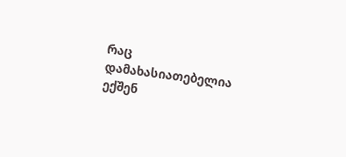რაც დამახასიათებელია ექშენ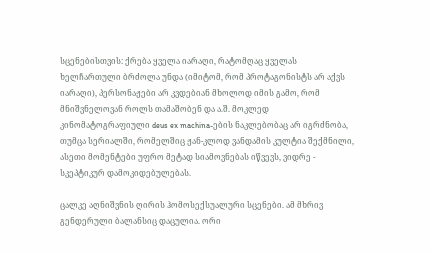სცენებისთვის: ქრება ყველა იარაღი, რატომღაც ყველას ხელჩართული ბრძოლა უნდა (იმიტომ, რომ პროტაგონისტს არ აქვს იარაღი), პერსონაჟები არ კვდებიან მხოლოდ იმის გამო, რომ მნიშვნელოვან როლს თამაშობენ და ა.შ. მოკლედ კინომატოგრაფიული deus ex machina-ების ნაკლებობაც არ იგრძნობა, თუმცა სერიალში, რომელშიც ჟან-კლოდ ვანდამის კულტია შექმნილი, ასეთი მომენტები უფრო მეტად სიამოვნებას იწვევს, ვიდრე - სკეპტიკურ დამოკიდებულებას.

ცალკე აღნიშვნის ღირის ჰომოსექსუალური სცენები. ამ მხრივ გენდერული ბალანსიც დაცულია. ორი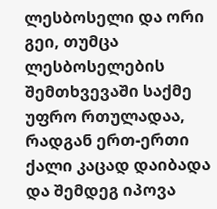ლესბოსელი და ორი გეი, თუმცა ლესბოსელების შემთხვევაში საქმე უფრო რთულადაა, რადგან ერთ-ერთი ქალი კაცად დაიბადა და შემდეგ იპოვა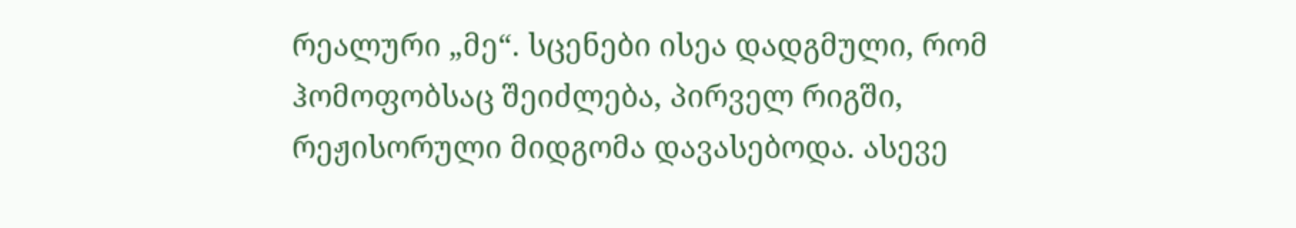რეალური „მე“. სცენები ისეა დადგმული, რომ ჰომოფობსაც შეიძლება, პირველ რიგში, რეჟისორული მიდგომა დავასებოდა. ასევე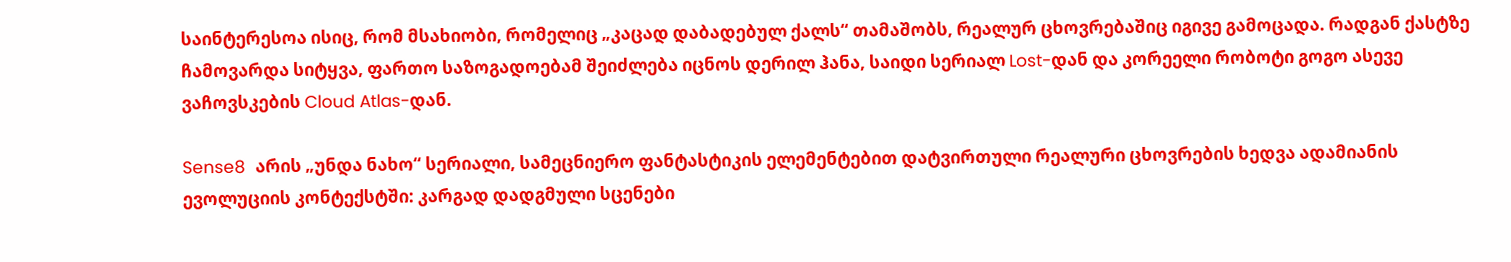საინტერესოა ისიც, რომ მსახიობი, რომელიც „კაცად დაბადებულ ქალს“ თამაშობს, რეალურ ცხოვრებაშიც იგივე გამოცადა. რადგან ქასტზე ჩამოვარდა სიტყვა, ფართო საზოგადოებამ შეიძლება იცნოს დერილ ჰანა, საიდი სერიალ Lost-დან და კორეელი რობოტი გოგო ასევე ვაჩოვსკების Cloud Atlas-დან.

Sense8  არის „უნდა ნახო“ სერიალი, სამეცნიერო ფანტასტიკის ელემენტებით დატვირთული რეალური ცხოვრების ხედვა ადამიანის ევოლუციის კონტექსტში: კარგად დადგმული სცენები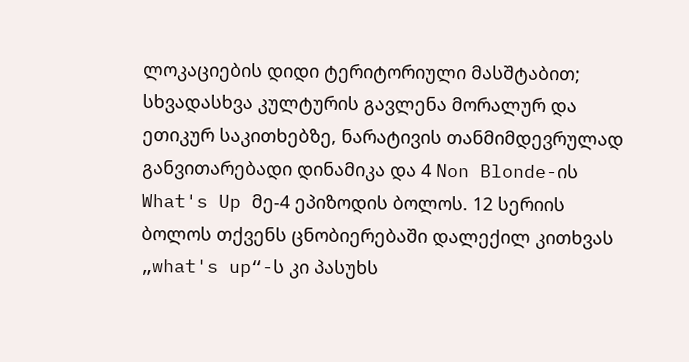ლოკაციების დიდი ტერიტორიული მასშტაბით; სხვადასხვა კულტურის გავლენა მორალურ და ეთიკურ საკითხებზე, ნარატივის თანმიმდევრულად განვითარებადი დინამიკა და 4 Non Blonde-ის What's Up მე-4 ეპიზოდის ბოლოს. 12 სერიის ბოლოს თქვენს ცნობიერებაში დალექილ კითხვას „what's up“-ს კი პასუხს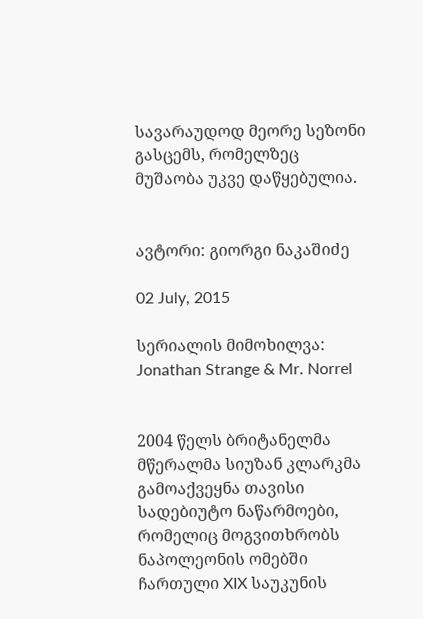სავარაუდოდ მეორე სეზონი გასცემს, რომელზეც მუშაობა უკვე დაწყებულია.


ავტორი: გიორგი ნაკაშიძე

02 July, 2015

სერიალის მიმოხილვა: Jonathan Strange & Mr. Norrel


2004 წელს ბრიტანელმა მწერალმა სიუზან კლარკმა გამოაქვეყნა თავისი სადებიუტო ნაწარმოები, რომელიც მოგვითხრობს ნაპოლეონის ომებში ჩართული XIX საუკუნის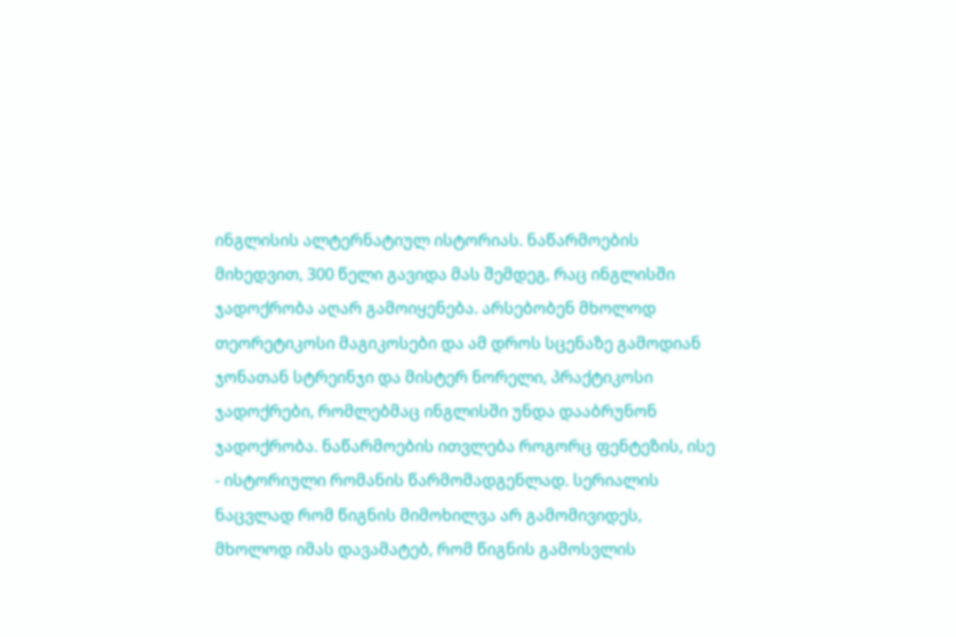ინგლისის ალტერნატიულ ისტორიას. ნაწარმოების მიხედვით, 300 წელი გავიდა მას შემდეგ, რაც ინგლისში ჯადოქრობა აღარ გამოიყენება. არსებობენ მხოლოდ თეორეტიკოსი მაგიკოსები და ამ დროს სცენაზე გამოდიან ჯონათან სტრეინჯი და მისტერ ნორელი, პრაქტიკოსი ჯადოქრები, რომლებმაც ინგლისში უნდა დააბრუნონ ჯადოქრობა. ნაწარმოების ითვლება როგორც ფენტეზის, ისე - ისტორიული რომანის წარმომადგენლად. სერიალის ნაცვლად რომ წიგნის მიმოხილვა არ გამომივიდეს, მხოლოდ იმას დავამატებ, რომ წიგნის გამოსვლის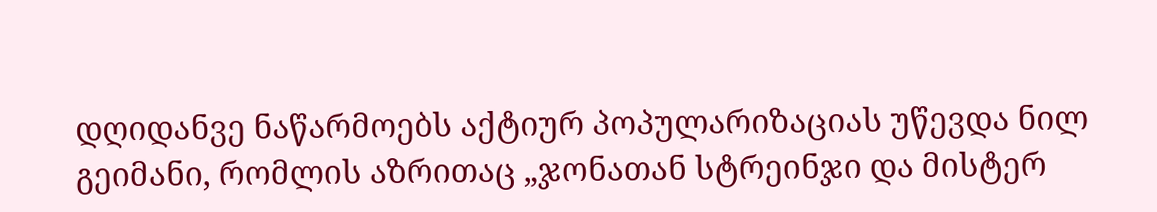დღიდანვე ნაწარმოებს აქტიურ პოპულარიზაციას უწევდა ნილ გეიმანი, რომლის აზრითაც „ჯონათან სტრეინჯი და მისტერ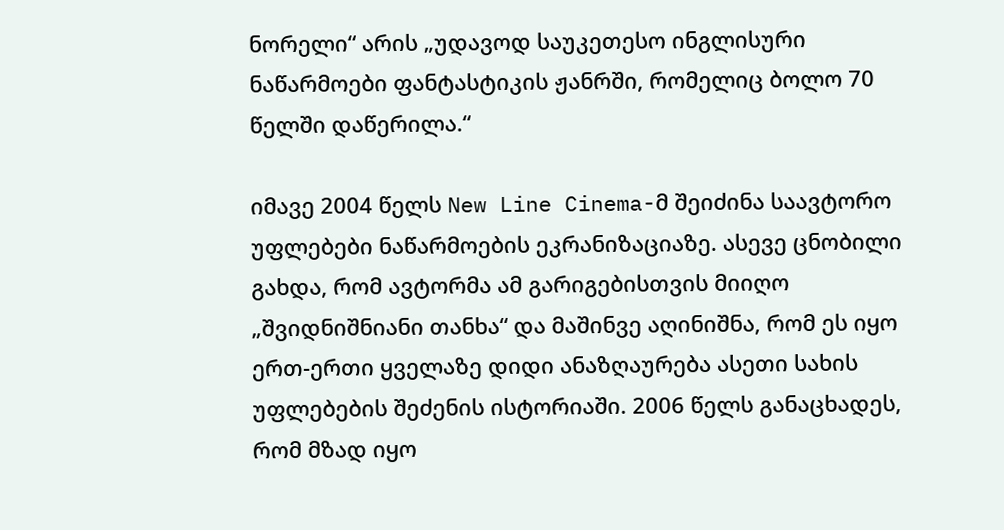ნორელი“ არის „უდავოდ საუკეთესო ინგლისური ნაწარმოები ფანტასტიკის ჟანრში, რომელიც ბოლო 70 წელში დაწერილა.“

იმავე 2004 წელს New Line Cinema-მ შეიძინა საავტორო უფლებები ნაწარმოების ეკრანიზაციაზე. ასევე ცნობილი გახდა, რომ ავტორმა ამ გარიგებისთვის მიიღო „შვიდნიშნიანი თანხა“ და მაშინვე აღინიშნა, რომ ეს იყო ერთ-ერთი ყველაზე დიდი ანაზღაურება ასეთი სახის უფლებების შეძენის ისტორიაში. 2006 წელს განაცხადეს, რომ მზად იყო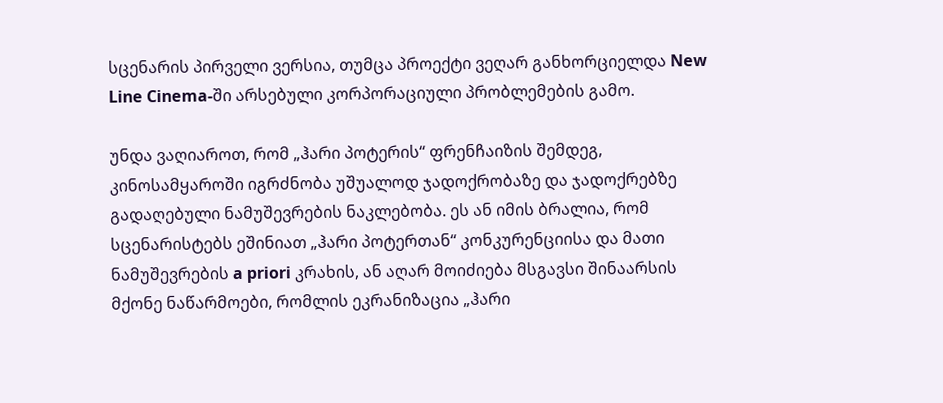სცენარის პირველი ვერსია, თუმცა პროექტი ვეღარ განხორციელდა New Line Cinema-ში არსებული კორპორაციული პრობლემების გამო.

უნდა ვაღიაროთ, რომ „ჰარი პოტერის“ ფრენჩაიზის შემდეგ, კინოსამყაროში იგრძნობა უშუალოდ ჯადოქრობაზე და ჯადოქრებზე გადაღებული ნამუშევრების ნაკლებობა. ეს ან იმის ბრალია, რომ სცენარისტებს ეშინიათ „ჰარი პოტერთან“ კონკურენციისა და მათი ნამუშევრების a priori კრახის, ან აღარ მოიძიება მსგავსი შინაარსის მქონე ნაწარმოები, რომლის ეკრანიზაცია „ჰარი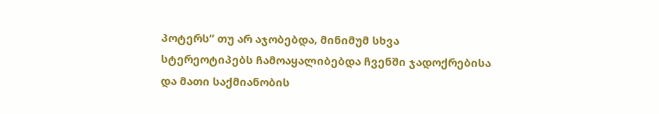პოტერს“ თუ არ აჯობებდა, მინიმუმ სხვა სტერეოტიპებს ჩამოაყალიბებდა ჩვენში ჯადოქრებისა და მათი საქმიანობის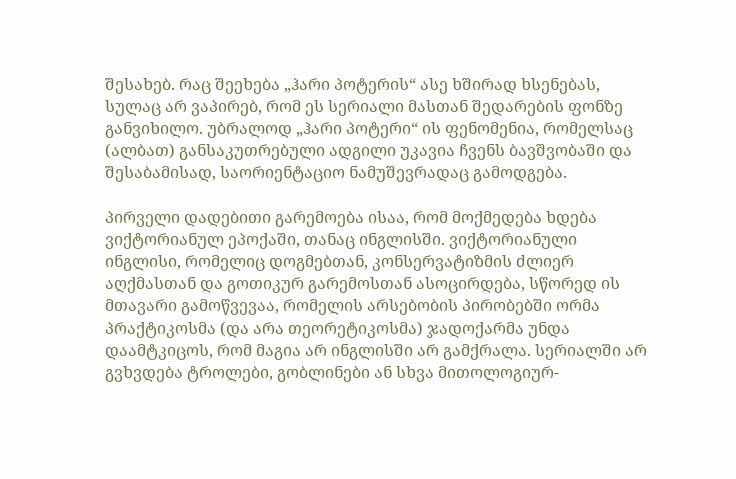შესახებ. რაც შეეხება „ჰარი პოტერის“ ასე ხშირად ხსენებას, სულაც არ ვაპირებ, რომ ეს სერიალი მასთან შედარების ფონზე განვიხილო. უბრალოდ „ჰარი პოტერი“ ის ფენომენია, რომელსაც (ალბათ) განსაკუთრებული ადგილი უკავია ჩვენს ბავშვობაში და შესაბამისად, საორიენტაციო ნამუშევრადაც გამოდგება.

პირველი დადებითი გარემოება ისაა, რომ მოქმედება ხდება ვიქტორიანულ ეპოქაში, თანაც ინგლისში. ვიქტორიანული ინგლისი, რომელიც დოგმებთან, კონსერვატიზმის ძლიერ აღქმასთან და გოთიკურ გარემოსთან ასოცირდება, სწორედ ის მთავარი გამოწვევაა, რომელის არსებობის პირობებში ორმა პრაქტიკოსმა (და არა თეორეტიკოსმა) ჯადოქარმა უნდა დაამტკიცოს, რომ მაგია არ ინგლისში არ გამქრალა. სერიალში არ გვხვდება ტროლები, გობლინები ან სხვა მითოლოგიურ-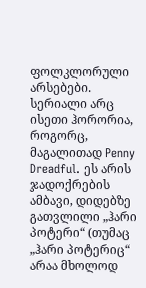ფოლკლორული არსებები. სერიალი არც ისეთი ჰორორია, როგორც, მაგალითად Penny Dreadful. ეს არის ჯადოქრების ამბავი, დიდებზე გათვლილი „ჰარი პოტერი“ (თუმაც „ჰარი პოტერიც“ არაა მხოლოდ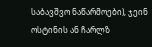საბავშვო ნაწარმოები), ჯეინ ოსტინის ან ჩარლზ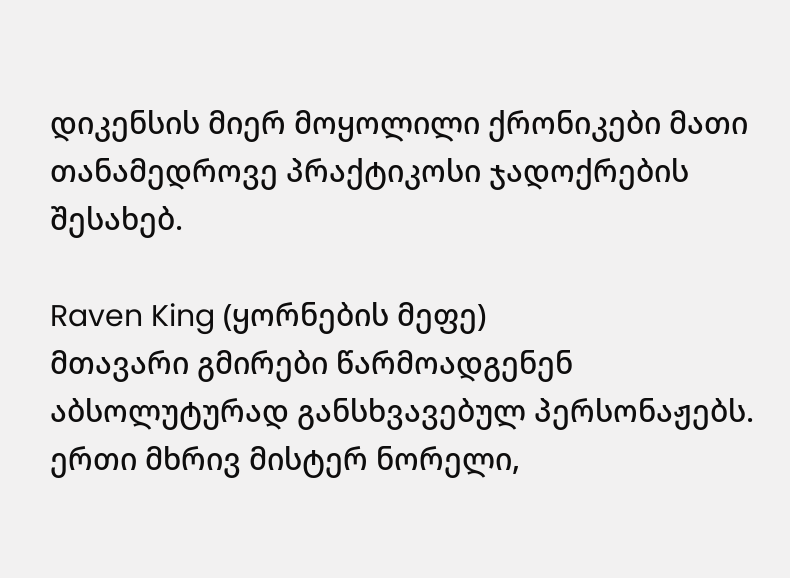დიკენსის მიერ მოყოლილი ქრონიკები მათი თანამედროვე პრაქტიკოსი ჯადოქრების შესახებ.

Raven King (ყორნების მეფე)
მთავარი გმირები წარმოადგენენ აბსოლუტურად განსხვავებულ პერსონაჟებს. ერთი მხრივ მისტერ ნორელი,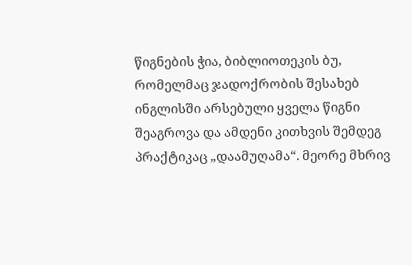წიგნების ჭია, ბიბლიოთეკის ბუ, რომელმაც ჯადოქრობის შესახებ ინგლისში არსებული ყველა წიგნი შეაგროვა და ამდენი კითხვის შემდეგ პრაქტიკაც „დაამუღამა“. მეორე მხრივ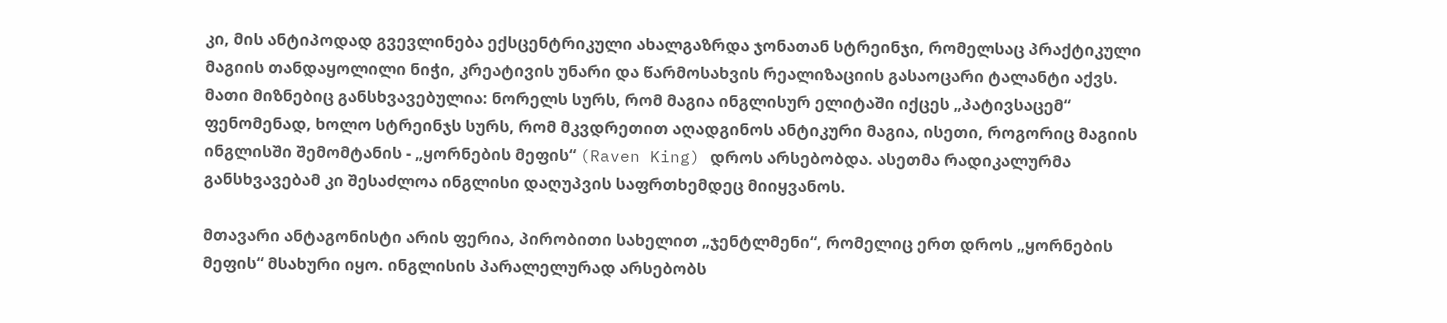კი, მის ანტიპოდად გვევლინება ექსცენტრიკული ახალგაზრდა ჯონათან სტრეინჯი, რომელსაც პრაქტიკული მაგიის თანდაყოლილი ნიჭი, კრეატივის უნარი და წარმოსახვის რეალიზაციის გასაოცარი ტალანტი აქვს. მათი მიზნებიც განსხვავებულია: ნორელს სურს, რომ მაგია ინგლისურ ელიტაში იქცეს „პატივსაცემ“ ფენომენად, ხოლო სტრეინჯს სურს, რომ მკვდრეთით აღადგინოს ანტიკური მაგია, ისეთი, როგორიც მაგიის ინგლისში შემომტანის - „ყორნების მეფის“ (Raven King) დროს არსებობდა. ასეთმა რადიკალურმა განსხვავებამ კი შესაძლოა ინგლისი დაღუპვის საფრთხემდეც მიიყვანოს.

მთავარი ანტაგონისტი არის ფერია, პირობითი სახელით „ჯენტლმენი“, რომელიც ერთ დროს „ყორნების მეფის“ მსახური იყო. ინგლისის პარალელურად არსებობს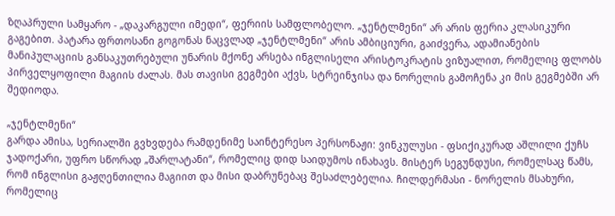ზღაპრული სამყარო - „დაკარგული იმედი“, ფერიის სამფლობელო. „ჯენტლმენი“ არ არის ფერია კლასიკური გაგებით. პატარა ფრთოსანი გოგონას ნაცვლად „ჯენტლმენი“ არის ამბიციური, გაიძვერა, ადამიანების მანიპულაციის განსაკუთრებული უნარის მქონე არსება ინგლისელი არისტოკრატის ვიზუალით, რომელიც ფლობს პირველყოფილი მაგიის ძალას. მას თავისი გეგმები აქვს, სტრეინჯისა და ნორელის გამოჩენა კი მის გეგმებში არ შედიოდა.

„ჯენტლმენი“
გარდა ამისა, სერიალში გვხვდება რამდენიმე საინტერესო პერსონაჟი: ვინკულუსი - ფსიქიკურად აშლილი ქუჩს ჯადოქარი, უფრო სწორად „შარლატანი“, რომელიც დიდ საიდუმოს ინახავს. მისტერ სეგუნდუსი, რომელსაც წამს, რომ ინგლისი გაჟღენთილია მაგიით და მისი დაბრუნებაც შესაძლებელია. ჩილდერმასი - ნორელის მსახური, რომელიც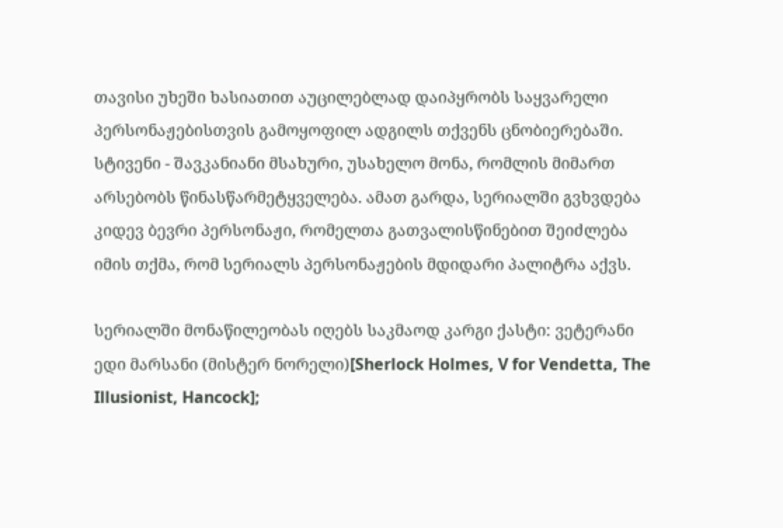თავისი უხეში ხასიათით აუცილებლად დაიპყრობს საყვარელი პერსონაჟებისთვის გამოყოფილ ადგილს თქვენს ცნობიერებაში. სტივენი - შავკანიანი მსახური, უსახელო მონა, რომლის მიმართ არსებობს წინასწარმეტყველება. ამათ გარდა, სერიალში გვხვდება კიდევ ბევრი პერსონაჟი, რომელთა გათვალისწინებით შეიძლება იმის თქმა, რომ სერიალს პერსონაჟების მდიდარი პალიტრა აქვს.

სერიალში მონაწილეობას იღებს საკმაოდ კარგი ქასტი: ვეტერანი ედი მარსანი (მისტერ ნორელი)[Sherlock Holmes, V for Vendetta, The Illusionist, Hancock];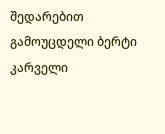შედარებით გამოუცდელი ბერტი კარველი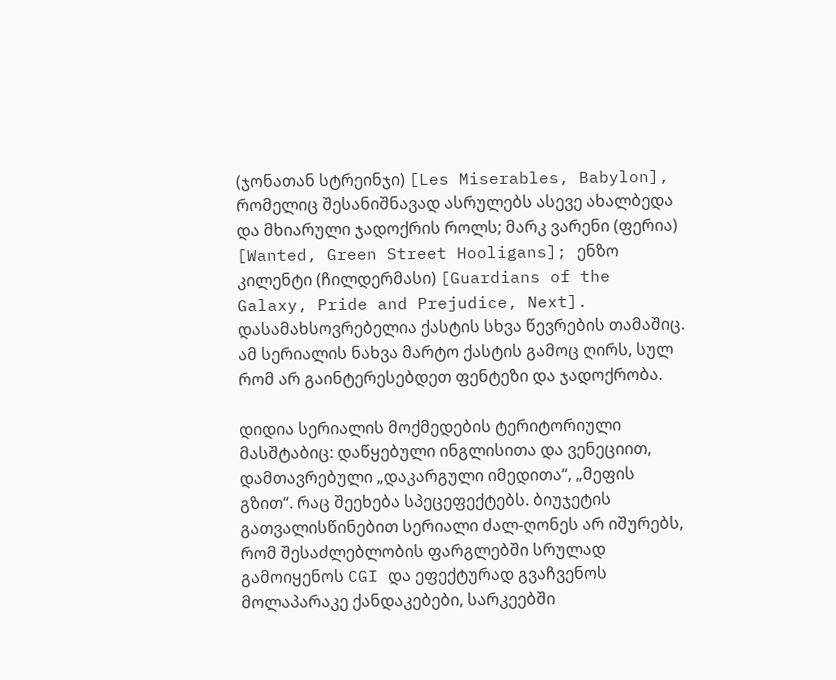(ჯონათან სტრეინჯი) [Les Miserables, Babylon], რომელიც შესანიშნავად ასრულებს ასევე ახალბედა და მხიარული ჯადოქრის როლს; მარკ ვარენი (ფერია) [Wanted, Green Street Hooligans]; ენზო კილენტი (ჩილდერმასი) [Guardians of the Galaxy, Pride and Prejudice, Next]. დასამახსოვრებელია ქასტის სხვა წევრების თამაშიც. ამ სერიალის ნახვა მარტო ქასტის გამოც ღირს, სულ რომ არ გაინტერესებდეთ ფენტეზი და ჯადოქრობა.

დიდია სერიალის მოქმედების ტერიტორიული მასშტაბიც: დაწყებული ინგლისითა და ვენეციით, დამთავრებული „დაკარგული იმედითა“, „მეფის გზით“. რაც შეეხება სპეცეფექტებს. ბიუჯეტის გათვალისწინებით სერიალი ძალ-ღონეს არ იშურებს, რომ შესაძლებლობის ფარგლებში სრულად გამოიყენოს CGI და ეფექტურად გვაჩვენოს მოლაპარაკე ქანდაკებები, სარკეებში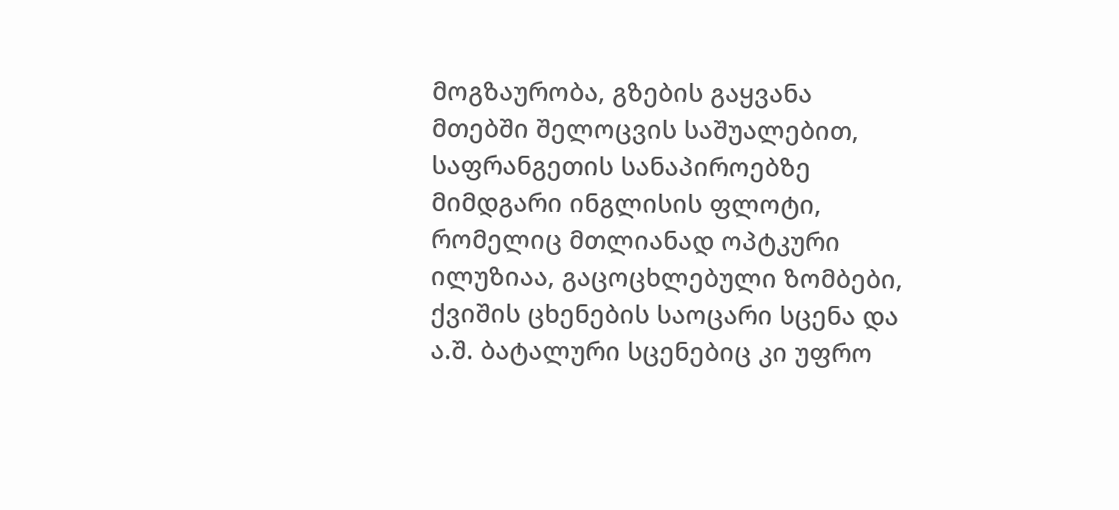მოგზაურობა, გზების გაყვანა მთებში შელოცვის საშუალებით, საფრანგეთის სანაპიროებზე მიმდგარი ინგლისის ფლოტი, რომელიც მთლიანად ოპტკური ილუზიაა, გაცოცხლებული ზომბები, ქვიშის ცხენების საოცარი სცენა და ა.შ. ბატალური სცენებიც კი უფრო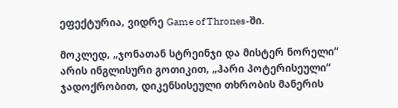ეფექტურია, ვიდრე Game of Thrones-ში.

მოკლედ, „ჯონათან სტრეინჯი და მისტერ ნორელი“ არის ინგლისური გოთიკით, „ჰარი პოტერისეული“ ჯადოქრობით, დიკენსისეული თხრობის მანერის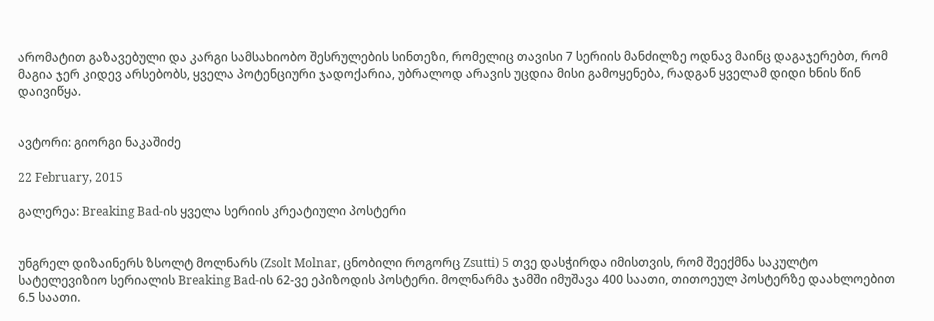არომატით გაზავებული და კარგი სამსახიობო შესრულების სინთეზი, რომელიც თავისი 7 სერიის მანძილზე ოდნავ მაინც დაგაჯერებთ, რომ მაგია ჯერ კიდევ არსებობს, ყველა პოტენციური ჯადოქარია, უბრალოდ არავის უცდია მისი გამოყენება, რადგან ყველამ დიდი ხნის წინ დაივიწყა.


ავტორი: გიორგი ნაკაშიძე

22 February, 2015

გალერეა: Breaking Bad-ის ყველა სერიის კრეატიული პოსტერი


უნგრელ დიზაინერს ზსოლტ მოლნარს (Zsolt Molnar, ცნობილი როგორც Zsutti) 5 თვე დასჭირდა იმისთვის, რომ შეექმნა საკულტო სატელევიზიო სერიალის Breaking Bad-ის 62-ვე ეპიზოდის პოსტერი. მოლნარმა ჯამში იმუშავა 400 საათი, თითოეულ პოსტერზე დაახლოებით 6.5 საათი.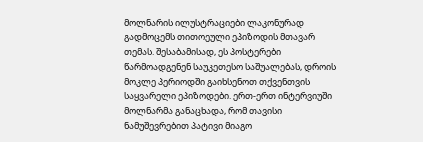მოლნარის ილუსტრაციები ლაკონურად გადმოცემს თითოეული ეპიზოდის მთავარ თემას. შესაბამისად, ეს პოსტერები წარმოადგენენ საუკეთესო საშუალებას, დროის მოკლე პერიოდში გაიხსენოთ თქვენთვის საყვარელი ეპიზოდები. ერთ-ერთ ინტერვიუში მოლნარმა განაცხადა, რომ თავისი ნამუშევრებით პატივი მიაგო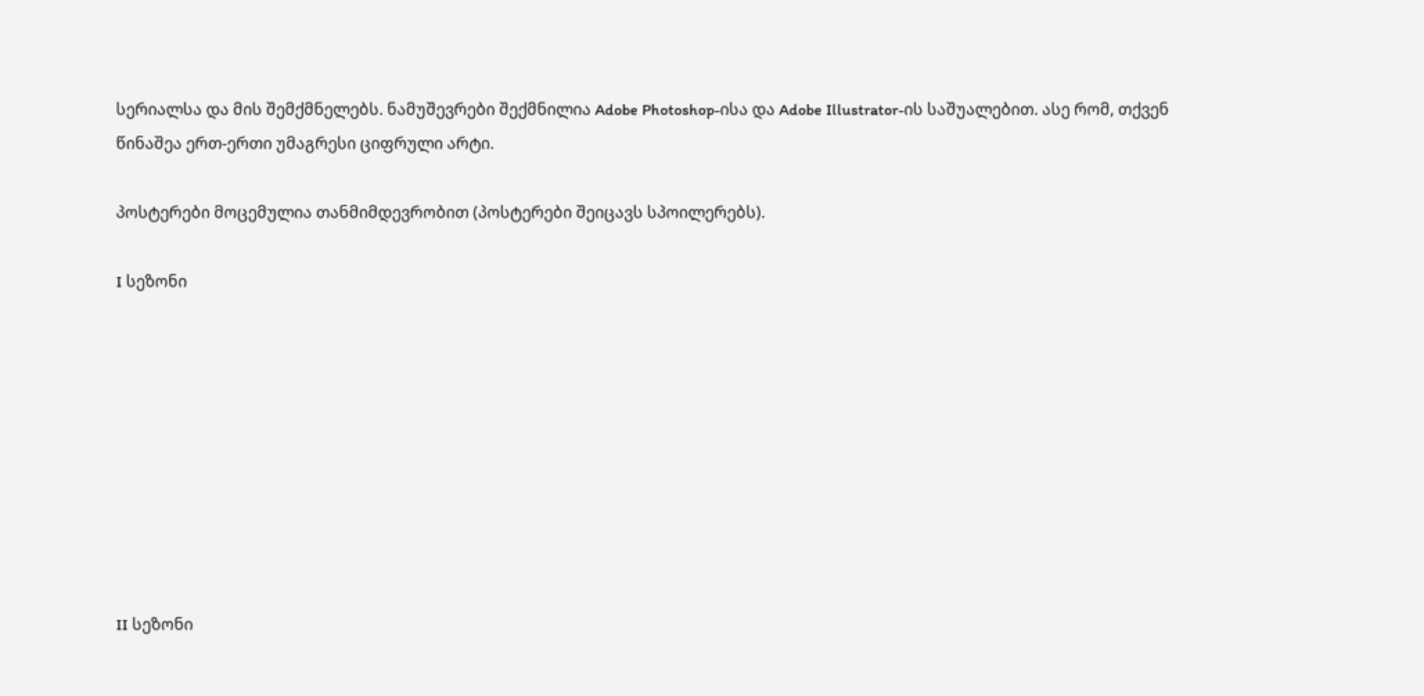სერიალსა და მის შემქმნელებს. ნამუშევრები შექმნილია Adobe Photoshop-ისა და Adobe Illustrator-ის საშუალებით. ასე რომ, თქვენ წინაშეა ერთ-ერთი უმაგრესი ციფრული არტი.

პოსტერები მოცემულია თანმიმდევრობით (პოსტერები შეიცავს სპოილერებს).

I სეზონი









II სეზონი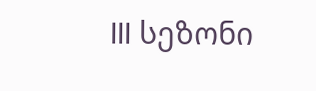III სეზონი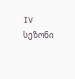IV სეზონი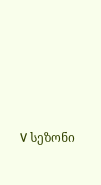V სეზონი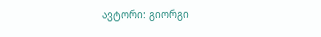ავტორი: გიორგი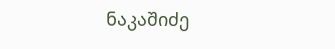ნაკაშიძე